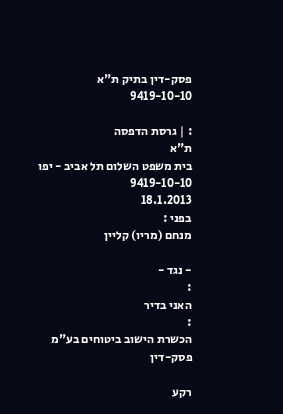פסק-דין בתיק ת"א 9419-10-10

: | גרסת הדפסה
ת"א
בית משפט השלום תל אביב - יפו
9419-10-10
18.1.2013
בפני :
מנחם (מריו) קליין

- נגד -
:
האני בדיר
:
הכשרת הישוב ביטוחים בע"מ
פסק-דין

רקע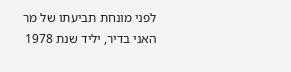לפני מונחת תביעתו של מר האני בדיר, יליד שנת 1978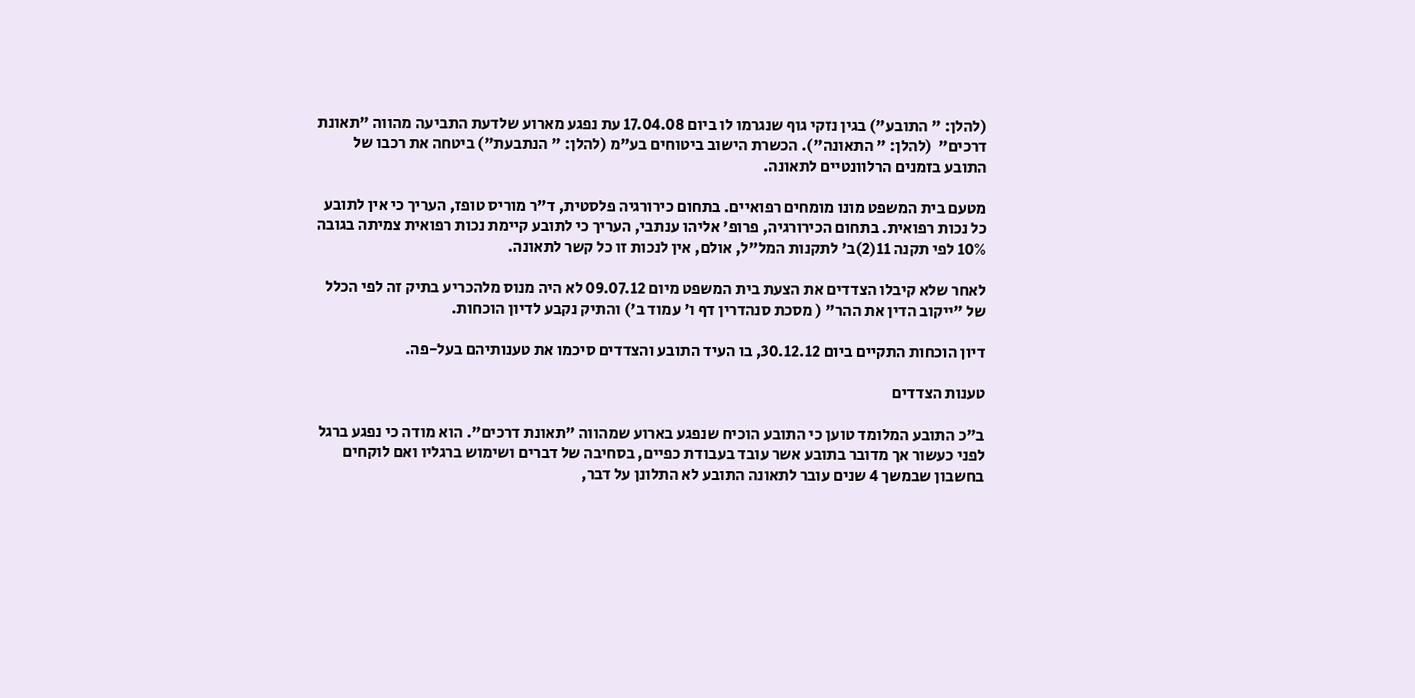(להלן: " התובע") בגין נזקי גוף שנגרמו לו ביום 17.04.08 עת נפגע מארוע שלדעת התביעה מהווה "תאונת דרכים"  (להלן: " התאונה"). הכשרת הישוב ביטוחים בע"מ (להלן: " הנתבעת") ביטחה את רכבו של התובע בזמנים הרלוונטיים לתאונה.

מטעם בית המשפט מונו מומחים רפואיים. בתחום כירורגיה פלסטית, ד"ר מוריס טופז, העריך כי אין לתובע כל נכות רפואית. בתחום הכירורגיה, פרופ' אליהו ענתבי, העריך כי לתובע קיימת נכות רפואית צמיתה בגובה 10% לפי תקנה 11(2)ב' לתקנות המל"ל, אולם, אין לנכות זו כל קשר לתאונה.

לאחר שלא קיבלו הצדדים את הצעת בית המשפט מיום 09.07.12 לא היה מנוס מלהכריע בתיק זה לפי הכלל של "ייקוב הדין את ההר" ( מסכת סנהדרין דף ו' עמוד ב') והתיק נקבע לדיון הוכחות.

דיון הוכחות התקיים ביום 30.12.12, בו העיד התובע והצדדים סיכמו את טענותיהם בעל-פה.

טענות הצדדים

ב"כ התובע המלומד טוען כי התובע הוכיח שנפגע בארוע שמהווה "תאונת דרכים". הוא מודה כי נפגע ברגל לפני כעשור אך מדובר בתובע אשר עובד בעבודת כפיים, בסחיבה של דברים ושימוש ברגליו ואם לוקחים בחשבון שבמשך 4 שנים עובר לתאונה התובע לא התלונן על דבר,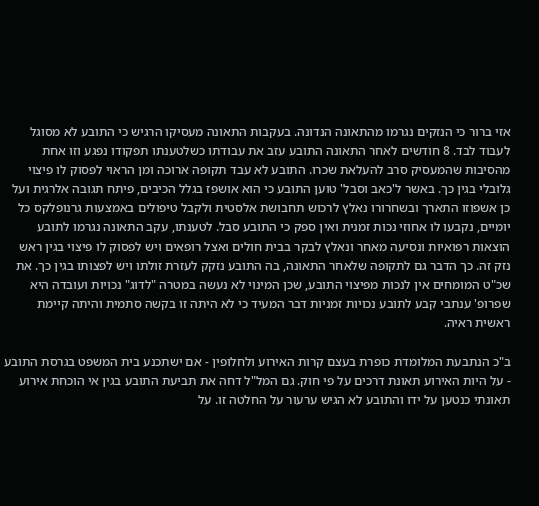אזי ברור כי הנזקים נגרמו מהתאונה הנדונה. בעקבות התאונה מעסיקו הרגיש כי התובע לא מסוגל לעבוד לבד. 8 חודשים לאחר התאונה התובע עזב את עבודתו כשלטענתו תפקודו נפגע וזו אחת מהסיבות שהמעסיק סרב להעלאת שכרו. התובע לא עבד תקופה ארוכה ומן הראוי לפסוק לו פיצוי גלובלי בגין כך. באשר ל'כאב וסבל' טוען התובע כי הוא אושפז בגלל הכיבים, פיתח תגובה אלרגית ועל כן אשפוזו התארך ובשחרורו נאלץ לרכוש תחבושת אלסטית ולקבל טיפולים באמצעות גרנופלקס כל יומיים, נקבעו לו אחוזי נכות זמנית ואין ספק כי התובע סבל. לטענתו, עקב התאונה נגרמו לתובע הוצאות רפואיות ונסיעה מאחר ונאלץ לבקר בבית חולים ואצל רופאים ויש לפסוק לו פיצוי בגין ראש נזק זה. כך הדבר גם לתקופה שלאחר התאונה, בה התובע נזקק לעזרת זולתו ויש לפצותו בגין כך. את שכ"ט המומחים אין לנכות מפיצוי התובע, שכן המינוי לא נעשה במטרה "לדוג" נכויות ועובדה היא שפרופ' ענתבי קבע לתובע נכויות זמניות דבר המעיד כי לא היתה זו בקשה סתמית והיתה קיימת ראשית ראיה.

ב"כ הנתבעת המלומדת כופרת בעצם קרות האירוע ולחלופין - אם ישתכנע בית המשפט בגרסת התובע - על היות האירוע תאונת דרכים על פי חוק. גם המל"ל דחה את תביעת התובע בגין אי הוכחת אירוע תאונתי כנטען על ידו והתובע לא הגיש ערעור על החלטה זו. על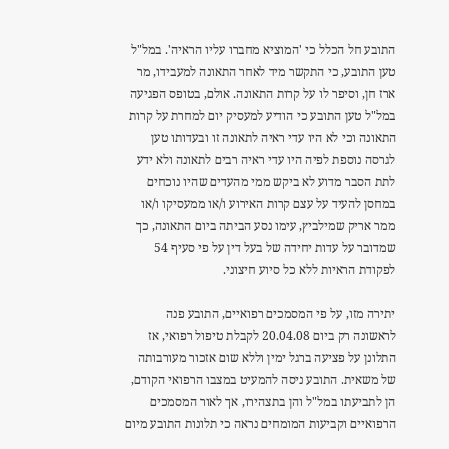התובע חל הכלל כי 'המוציא מחברו עליו הראיה'. במל"ל טען התובע, כי התקשר מיד לאחר התאונה למעבידו, מר ארז חן, וסיפר לו על קרות התאונה. אולם, בטופס הפגיעה במל"ל טען התובע כי הודיע למעסיק יום למחרת על קרות התאונה וכי לא היו עדי ראיה לתאונה זו ובעדותו טען לגרסה נוספת לפיה היו עדי ראיה רבים לתאונה ולא ידע לתת הסבר מדוע לא ביקש ממי מהעדים שהיו נוכחים במחסן להעיד על עצם קרות האירוע ו/או ממעסיקו ו/או ממר אריק שמילביץ, עימו נסע הביתה ביום התאונה, כך שמדובר על עדות יחידה של בעל דין על פי סעיף 54 לפקודת הראיות ללא כל סיוע חיצוני.

יתירה מזו, על פי המסמכים רפואיים, התובע פנה לראשונה רק ביום 20.04.08 לקבלת טיפול רפואי, אז התלונן על פציעה ברגל ימין וללא שום אזכור מעורבותה של משאית. התובע ניסה להמעיט במצבו הרפואי הקודם, הן לתביעתו במל"ל והן בתצהירו, אך לאור המסמכים הרפואיים וקביעות המומחים נראה כי תלונות התובע מיום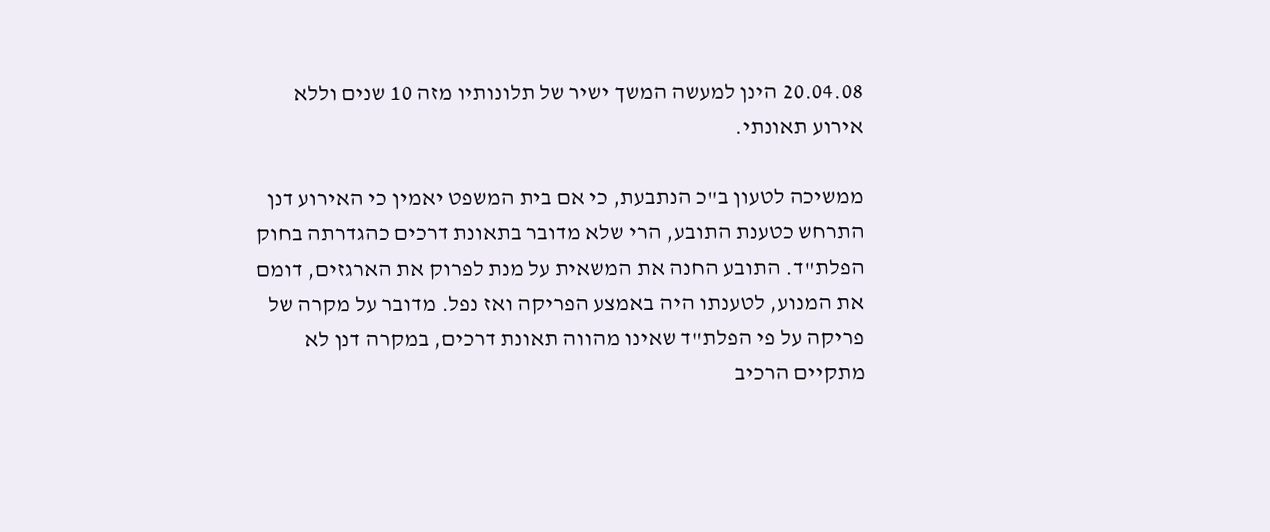20.04.08 הינן למעשה המשך ישיר של תלונותיו מזה 10 שנים וללא אירוע תאונתי.

ממשיכה לטעון ב"כ הנתבעת, כי אם בית המשפט יאמין כי האירוע דנן התרחש כטענת התובע, הרי שלא מדובר בתאונת דרכים כהגדרתה בחוק הפלת"ד. התובע החנה את המשאית על מנת לפרוק את הארגזים, דומם את המנוע, לטענתו היה באמצע הפריקה ואז נפל. מדובר על מקרה של פריקה על פי הפלת"ד שאינו מהווה תאונת דרכים, במקרה דנן לא מתקיים הרכיב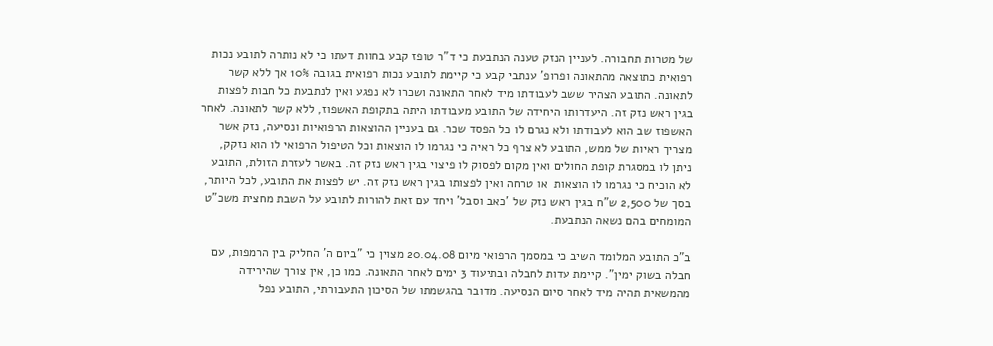של מטרות תחבורה. לעניין הנזק טענה הנתבעת כי ד"ר טופז קבע בחוות דעתו כי לא נותרה לתובע נכות רפואית כתוצאה מהתאונה ופרופ' ענתבי קבע כי קיימת לתובע נכות רפואית בגובה 10% אך ללא קשר לתאונה. התובע הצהיר ששב לעבודתו מיד לאחר התאונה ושכרו לא נפגע ואין לנתבעת כל חבות לפצות בגין ראש נזק זה. היעדרותו היחידה של התובע מעבודתו היתה בתקופת האשפוז, ללא קשר לתאונה. לאחר האשפוז שב הוא לעבודתו ולא נגרם לו כל הפסד שכר. גם בעניין ההוצאות הרפואיות ונסיעה, נזק אשר מצריך ראיות של ממש, התובע לא צרף כל ראיה כי נגרמו לו הוצאות וכל הטיפול הרפואי לו הוא נזקק, ניתן לו במסגרת קופת החולים ואין מקום לפסוק לו פיצוי בגין ראש נזק זה. באשר לעזרת הזולת, התובע לא הוכיח כי נגרמו לו הוצאות  או טרחה ואין לפצותו בגין ראש נזק זה. יש לפצות את התובע, לכל היותר, בסך של 2,500 ש"ח בגין ראש נזק של 'כאב וסבל' ויחד עם זאת להורות לתובע על השבת מחצית משכ"ט המומחים בהם נשאה הנתבעת.

ב"כ התובע המלומד השיב כי במסמך הרפואי מיום 20.04.08 מצוין כי "ביום ה' החליק בין הרמפות, עם חבלה בשוק ימין". קיימת עדות לחבלה ובתיעוד 3 ימים לאחר התאונה. כמו כן, אין צורך שהירידה מהמשאית תהיה מיד לאחר סיום הנסיעה. מדובר בהגשמתו של הסיכון התעבורתי, התובע נפל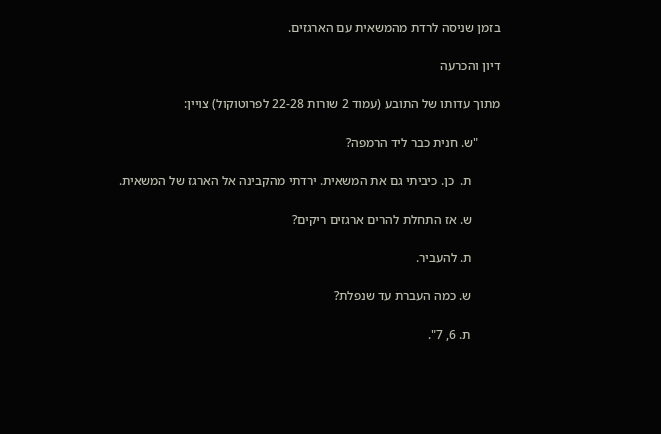בזמן שניסה לרדת מהמשאית עם הארגזים.

דיון והכרעה

מתוך עדותו של התובע (עמוד 2 שורות 22-28 לפרוטוקול) צויין:

       "ש. חנית כבר ליד הרמפה?

         ת.  כן. כיביתי גם את המשאית. ירדתי מהקבינה אל הארגז של המשאית.

         ש. אז התחלת להרים ארגזים ריקים?

         ת. להעביר.

         ש. כמה העברת עד שנפלת?

         ת. 6, 7".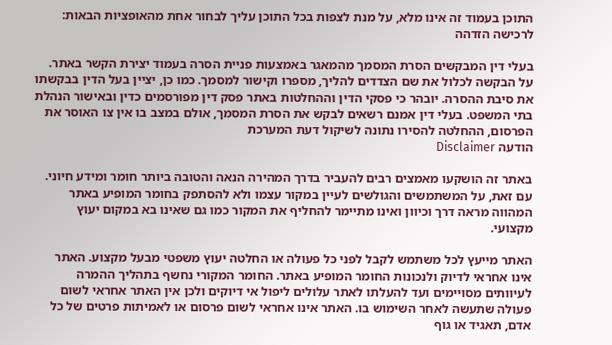התוכן בעמוד זה אינו מלא, על מנת לצפות בכל התוכן עליך לבחור אחת מהאופציות הבאות:
לרכישה הזדהה

בעלי דין המבקשים הסרת המסמך מהמאגר באמצעות פניית הסרה בעמוד יצירת הקשר באתר. על הבקשה לכלול את שם הצדדים להליך, מספרו וקישור למסמך. כמו כן, יציין בעל הדין בבקשתו את סיבת ההסרה. יובהר כי פסקי הדין וההחלטות באתר פסק דין מפורסמים כדין ובאישור הנהלת בתי המשפט. בעלי דין אמנם רשאים לבקש את הסרת המסמך, אולם במצב בו אין צו האוסר את הפרסום, ההחלטה להסירו נתונה לשיקול דעת המערכת
הודעה Disclaimer

באתר זה הושקעו מאמצים רבים להעביר בדרך המהירה הנאה והטובה ביותר חומר ומידע חיוני. עם זאת, על המשתמשים והגולשים לעיין במקור עצמו ולא להסתפק בחומר המופיע באתר המהווה מראה דרך וכיוון ואינו מתיימר להחליף את המקור כמו גם שאינו בא במקום יעוץ מקצועי.

האתר מייעץ לכל משתמש לקבל לפני כל פעולה או החלטה יעוץ משפטי מבעל מקצוע. האתר אינו אחראי לדיוק ולנכונות החומר המופיע באתר. החומר המקורי נחשף בתהליך ההמרה לעיוותים מסויימים ועד להעלתו לאתר עלולים ליפול אי דיוקים ולכן אין האתר אחראי לשום פעולה שתעשה לאחר השימוש בו. האתר אינו אחראי לשום פרסום או לאמיתות פרטים של כל אדם, תאגיד או גוף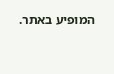המופיע באתר.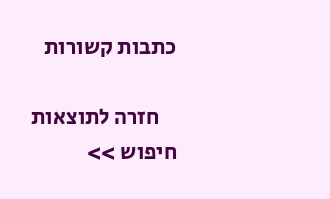כתבות קשורות

    חזרה לתוצאות חיפוש >>